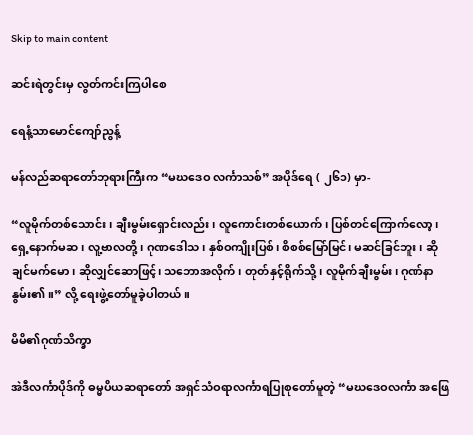Skip to main content

ဆင်းရဲတွင်းမှ လွတ်ကင်းကြပါစေ

ရေနံ့သာမောင်ကျော်ညွန့်

မန်လည်ဆရာတော်ဘုရားကြီးက “မဃဒေဝ လင်္ကာသစ်” အပိုဒ်ရေ ( ၂၆၁) မှာ-

“လူမိုက်တစ်သောင်း၊ ချီးမွမ်းရှောင်းလည်း၊ လူကောင်းတစ်ယောက်၊ ပြစ်တင်ကြောက်လော့၊ ရှေ့နောက်မဆ၊ လူ့ဗာလတို့၊ ဂုဏဒေါသ၊ နှစ်ဝကျိုးပြစ်၊ စိစစ်မြော်မြင်၊ မဆင်ခြင်ဘူး၊ ဆိုချင်မက်မော၊ ဆိုလျှင်ဆောဖြင့်၊ သဘောအလိုက်၊ တုတ်နှင့်ရိုက်သို့၊ လူမိုက်ချီးမွမ်း၊ ဂုဏ်နာနွမ်း၏။” လို့ ရေးဖွဲ့တော်မူခဲ့ပါတယ်။

မိမိ၏ဂုဏ်သိက္ခာ

အဲဒီလင်္ကာပိုဒ်ကို ဓမ္မပိယဆရာတော် အရှင်သံဝရာလင်္ကာရပြုစုတော်မူတဲ့ “မဃဒေဝလင်္ကာ အဖြေ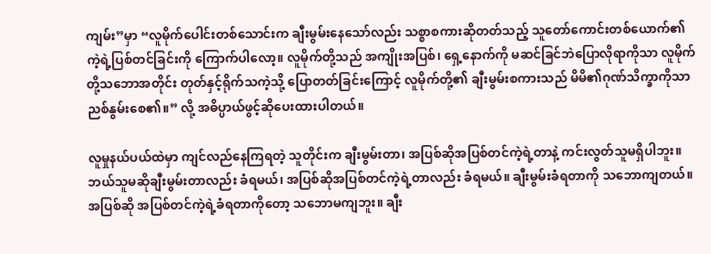ကျမ်း”မှာ “လူမိုက်ပေါင်းတစ်သောင်းက ချီးမွမ်းနေသော်လည်း သစ္စာစကားဆိုတတ်သည့် သူတော်ကောင်းတစ်ယောက်၏ ကဲ့ရဲ့ပြစ်တင်ခြင်းကို ကြောက်ပါလော့။ လူမိုက်တို့သည် အကျိုးအပြစ်၊ ရှေ့နောက်ကို မဆင်ခြင်ဘဲပြောလိုရာကိုသာ လူမိုက်တို့သဘောအတိုင်း တုတ်နှင့်ရိုက်သကဲ့သို့ ပြောတတ်ခြင်းကြောင့် လူမိုက်တို့၏ ချီးမွမ်းစကားသည် မိမိ၏ဂုဏ်သိက္ခာကိုသာ ညစ်နွမ်းစေ၏။” လို့ အဓိပ္ပာယ်ဖွင့်ဆိုပေးထားပါတယ်။

လူမှုနယ်ပယ်ထဲမှာ ကျင်လည်နေကြရတဲ့ သူတိုင်းက ချီးမွမ်းတာ၊ အပြစ်ဆိုအပြစ်တင်ကဲ့ရဲ့တာနဲ့ ကင်းလွတ်သူမရှိပါဘူး။ ဘယ်သူမဆိုချီးမွမ်းတာလည်း ခံရမယ်၊ အပြစ်ဆိုအပြစ်တင်ကဲ့ရဲ့တာလည်း ခံရမယ်။ ချီးမွမ်းခံရတာကို သဘောကျတယ်။ အပြစ်ဆို အပြစ်တင်ကဲ့ရဲ့ခံရတာကိုတော့ သဘောမကျဘူး။ ချီး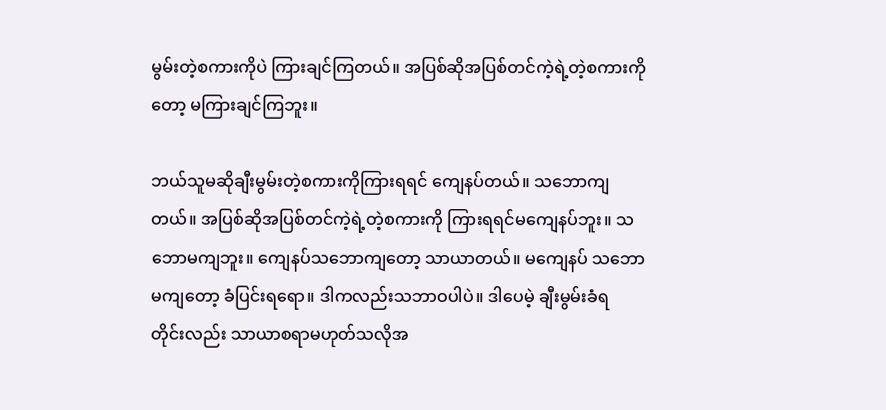မွမ်းတဲ့စကားကိုပဲ ကြားချင်ကြတယ်။ အပြစ်ဆိုအပြစ်တင်ကဲ့ရဲ့တဲ့စကားကိုတော့ မကြားချင်ကြဘူး။

ဘယ်သူမဆိုချီးမွမ်းတဲ့စကားကိုကြားရရင် ကျေနပ်တယ်။ သဘောကျတယ်။ အပြစ်ဆိုအပြစ်တင်ကဲ့ရဲ့တဲ့စကားကို ကြားရရင်မကျေနပ်ဘူး။ သဘောမကျဘူး။ ကျေနပ်သဘောကျတော့ သာယာတယ်။ မကျေနပ် သဘောမကျတော့ ခံပြင်းရရော။ ဒါကလည်းသဘာဝပါပဲ။ ဒါပေမဲ့ ချီးမွမ်းခံရ တိုင်းလည်း သာယာစရာမဟုတ်သလိုအ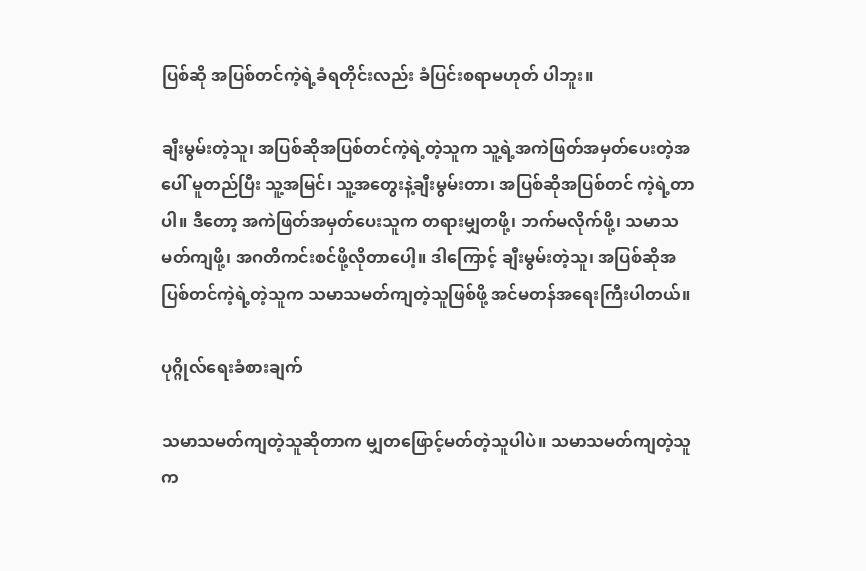ပြစ်ဆို အပြစ်တင်ကဲ့ရဲ့ခံရတိုင်းလည်း ခံပြင်းစရာမဟုတ် ပါဘူး။

ချီးမွမ်းတဲ့သူ၊ အပြစ်ဆိုအပြစ်တင်ကဲ့ရဲ့တဲ့သူက သူ့ရဲ့အကဲဖြတ်အမှတ်ပေးတဲ့အပေါ် မူတည်ပြီး သူ့အမြင်၊ သူ့အတွေးနဲ့ချီးမွမ်းတာ၊ အပြစ်ဆိုအပြစ်တင် ကဲ့ရဲ့တာပါ။ ဒီတော့ အကဲဖြတ်အမှတ်ပေးသူက တရားမျှတဖို့၊ ဘက်မလိုက်ဖို့၊ သမာသမတ်ကျဖို့၊ အဂတိကင်းစင်ဖို့လိုတာပေါ့။ ဒါကြောင့် ချီးမွမ်းတဲ့သူ၊ အပြစ်ဆိုအပြစ်တင်ကဲ့ရဲ့တဲ့သူက သမာသမတ်ကျတဲ့သူဖြစ်ဖို့ အင်မတန်အရေးကြီးပါတယ်။

ပုဂ္ဂိုလ်ရေးခံစားချက်

သမာသမတ်ကျတဲ့သူဆိုတာက မျှတဖြောင့်မတ်တဲ့သူပါပဲ။ သမာသမတ်ကျတဲ့သူက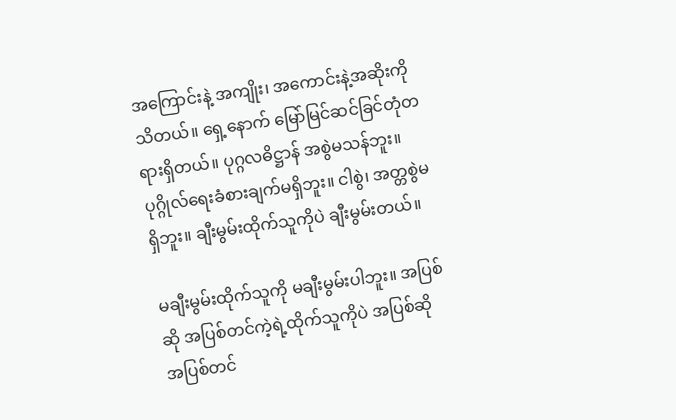အကြောင်းနဲ့ အကျိုး၊ အကောင်းနဲ့အဆိုးကို သိတယ်။ ရှေ့နောက် မြော်မြင်ဆင်ခြင်တုံတရားရှိတယ်။ ပုဂ္ဂလဓိဋ္ဌာန် အစွဲမသန်ဘူး။ ပုဂ္ဂိုလ်ရေးခံစားချက်မရှိဘူး။ ငါစွဲ၊ အတ္တစွဲမရှိဘူး။ ချီးမွမ်းထိုက်သူကိုပဲ ချီးမွမ်းတယ်။

မချီးမွမ်းထိုက်သူကို မချီးမွမ်းပါဘူး။ အပြစ်ဆို အပြစ်တင်ကဲ့ရဲ့ထိုက်သူကိုပဲ အပြစ်ဆိုအပြစ်တင်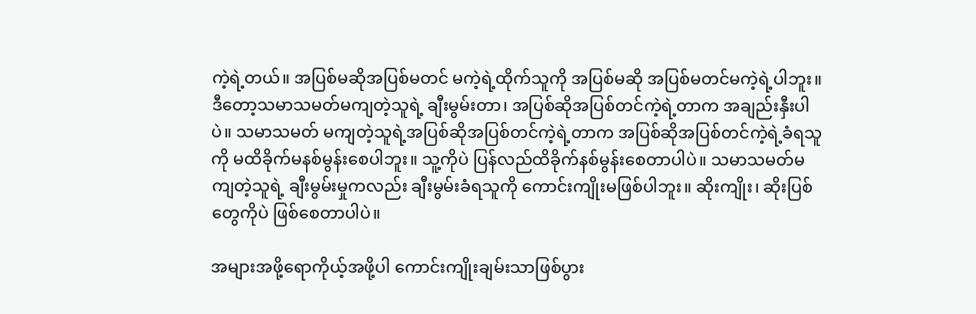ကဲ့ရဲ့တယ်။ အပြစ်မဆိုအပြစ်မတင် မကဲ့ရဲ့ထိုက်သူကို အပြစ်မဆို အပြစ်မတင်မကဲ့ရဲ့ပါဘူး။ ဒီတော့သမာသမတ်မကျတဲ့သူရဲ့ ချီးမွမ်းတာ၊ အပြစ်ဆိုအပြစ်တင်ကဲ့ရဲ့တာက အချည်းနှီးပါပဲ။ သမာသမတ် မကျတဲ့သူရဲ့အပြစ်ဆိုအပြစ်တင်ကဲ့ရဲ့တာက အပြစ်ဆိုအပြစ်တင်ကဲ့ရဲ့ခံရသူကို မထိခိုက်မနစ်မွန်းစေပါဘူး။ သူ့ကိုပဲ ပြန်လည်ထိခိုက်နစ်မွန်းစေတာပါပဲ။ သမာသမတ်မကျတဲ့သူရဲ့ ချီးမွမ်းမှုကလည်း ချီးမွမ်းခံရသူကို ကောင်းကျိုးမဖြစ်ပါဘူး။ ဆိုးကျိုး၊ ဆိုးပြစ်တွေကိုပဲ ဖြစ်စေတာပါပဲ။

အများအဖို့ရောကိုယ့်အဖို့ပါ ကောင်းကျိုးချမ်းသာဖြစ်ပွား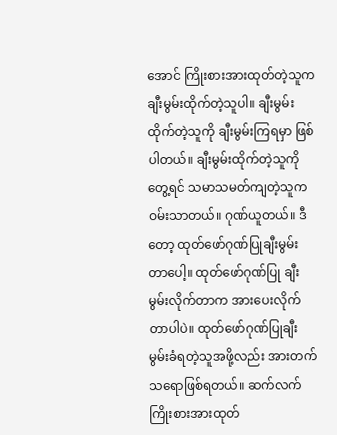အောင် ကြိုးစားအားထုတ်တဲ့သူက ချီးမွမ်းထိုက်တဲ့သူပါ။ ချီးမွမ်းထိုက်တဲ့သူကို ချီးမွမ်းကြရမှာ ဖြစ်ပါတယ်။ ချီးမွမ်းထိုက်တဲ့သူကိုတွေ့ရင် သမာသမတ်ကျတဲ့သူက ဝမ်းသာတယ်။ ဂုဏ်ယူတယ်။ ဒီတော့ ထုတ်ဖော်ဂုဏ်ပြုချီးမွမ်းတာပေါ့။ ထုတ်ဖော်ဂုဏ်ပြု ချီးမွမ်းလိုက်တာက အားပေးလိုက်တာပါပဲ။ ထုတ်ဖော်ဂုဏ်ပြုချီးမွမ်းခံရတဲ့သူအဖို့လည်း အားတက်သရောဖြစ်ရတယ်။ ဆက်လက် ကြိုးစားအားထုတ်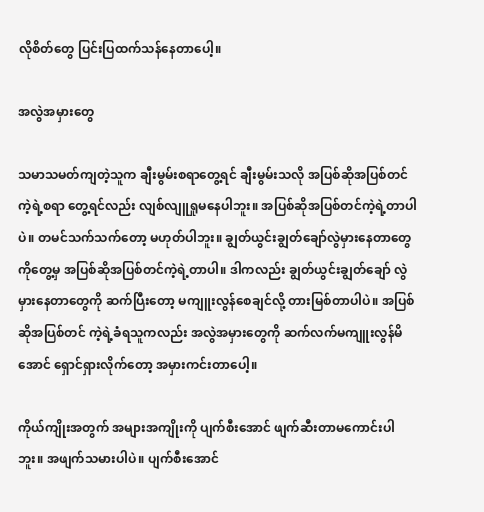လိုစိတ်တွေ ပြင်းပြထက်သန်နေတာပေါ့။

အလွဲအမှားတွေ

သမာသမတ်ကျတဲ့သူက ချီးမွမ်းစရာတွေ့ရင် ချီးမွမ်းသလို အပြစ်ဆိုအပြစ်တင်ကဲ့ရဲ့စရာ တွေ့ရင်လည်း လျစ်လျူရှုမနေပါဘူး။ အပြစ်ဆိုအပြစ်တင်ကဲ့ရဲ့တာပါပဲ။ တမင်သက်သက်တော့ မဟုတ်ပါဘူး။ ချွတ်ယွင်းချွတ်ချော်လွဲမှားနေတာတွေကိုတွေ့မှ အပြစ်ဆိုအပြစ်တင်ကဲ့ရဲ့တာပါ။ ဒါကလည်း ချွတ်ယွင်းချွတ်ချော် လွဲမှားနေတာတွေကို ဆက်ပြီးတော့ မကျူးလွန်စေချင်လို့ တားမြစ်တာပါပဲ။ အပြစ်ဆိုအပြစ်တင် ကဲ့ရဲ့ခံရသူကလည်း အလွဲအမှားတွေကို ဆက်လက်မကျူးလွန်မိအောင် ရှောင်ရှားလိုက်တော့ အမှားကင်းတာပေါ့။

ကိုယ်ကျိုးအတွက် အများအကျိုးကို ပျက်စီးအောင် ဖျက်ဆီးတာမကောင်းပါဘူး။ အဖျက်သမားပါပဲ။ ပျက်စီးအောင်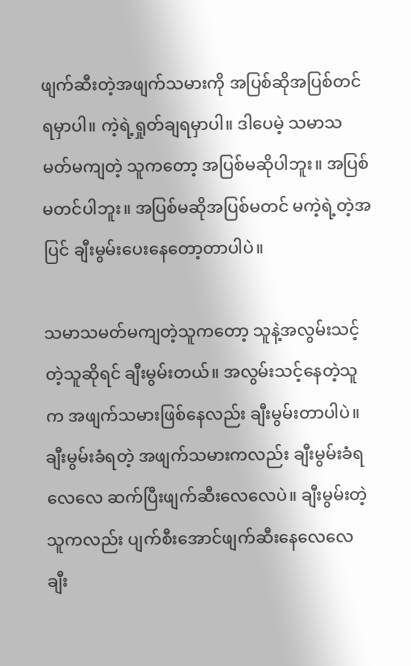ဖျက်ဆီးတဲ့အဖျက်သမားကို အပြစ်ဆိုအပြစ်တင်ရမှာပါ။ ကဲ့ရဲ့ရှုတ်ချရမှာပါ။ ဒါပေမဲ့ သမာသမတ်မကျတဲ့ သူကတော့ အပြစ်မဆိုပါဘူး။ အပြစ်မတင်ပါဘူး။ အပြစ်မဆိုအပြစ်မတင် မကဲ့ရဲ့တဲ့အပြင် ချီးမွမ်းပေးနေတော့တာပါပဲ။

သမာသမတ်မကျတဲ့သူကတော့ သူနဲ့အလွမ်းသင့်တဲ့သူဆိုရင် ချီးမွမ်းတယ်။ အလွမ်းသင့်နေတဲ့သူက အဖျက်သမားဖြစ်နေလည်း ချီးမွမ်းတာပါပဲ။ ချီးမွမ်းခံရတဲ့ အဖျက်သမားကလည်း ချီးမွမ်းခံရလေလေ ဆက်ပြီးဖျက်ဆီးလေလေပဲ။ ချီးမွမ်းတဲ့သူကလည်း ပျက်စီးအောင်ဖျက်ဆီးနေလေလေ ချီး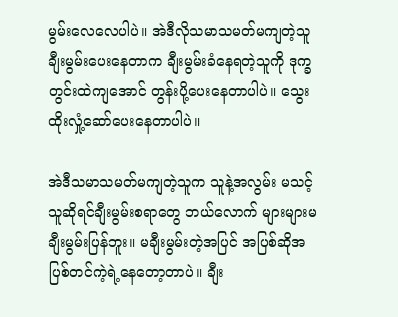မွမ်းလေလေပါပဲ။ အဲဒီလိုသမာသမတ်မကျတဲ့သူ ချီးမွမ်းပေးနေတာက ချီးမွမ်းခံနေရတဲ့သူကို ဒုက္ခတွင်းထဲကျအောင် တွန်းပို့ပေးနေတာပါပဲ။ သွေးထိုးလှုံ့ဆော်ပေးနေတာပါပဲ။

အဲဒီသမာသမတ်မကျတဲ့သူက သူနဲ့အလွမ်း မသင့်သူဆိုရင်ချီးမွမ်းစရာတွေ ဘယ်လောက် များများမချီးမွမ်းပြန်ဘူး။ မချီးမွမ်းတဲ့အပြင် အပြစ်ဆိုအပြစ်တင်ကဲ့ရဲ့နေတော့တာပဲ။ ချီး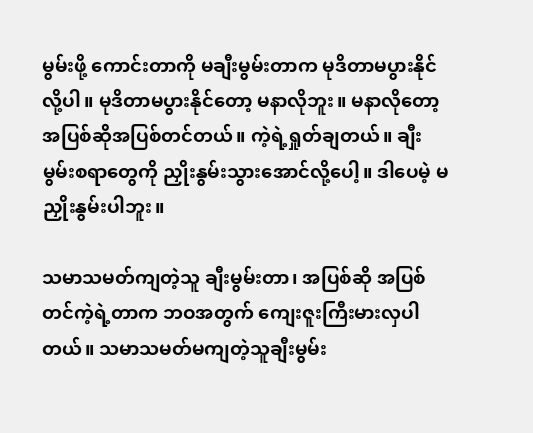မွမ်းဖို့ ကောင်းတာကို မချီးမွမ်းတာက မုဒိတာမပွားနိုင်လို့ပါ။ မုဒိတာမပွားနိုင်တော့ မနာလိုဘူး။ မနာလိုတော့ အပြစ်ဆိုအပြစ်တင်တယ်။ ကဲ့ရဲ့ရှုတ်ချတယ်။ ချီးမွမ်းစရာတွေကို ညှိုးနွမ်းသွားအောင်လို့ပေါ့။ ဒါပေမဲ့ မညှိုးနွမ်းပါဘူး။

သမာသမတ်ကျတဲ့သူ ချီးမွမ်းတာ၊ အပြစ်ဆို အပြစ်တင်ကဲ့ရဲ့တာက ဘဝအတွက် ကျေးဇူးကြီးမားလှပါတယ်။ သမာသမတ်မကျတဲ့သူချီးမွမ်း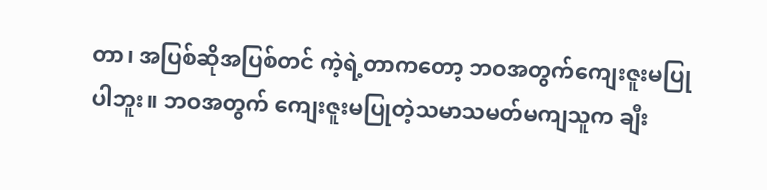တာ၊ အပြစ်ဆိုအပြစ်တင် ကဲ့ရဲ့တာကတော့ ဘဝအတွက်ကျေးဇူးမပြုပါဘူး။ ဘဝအတွက် ကျေးဇူးမပြုတဲ့သမာသမတ်မကျသူက ချီး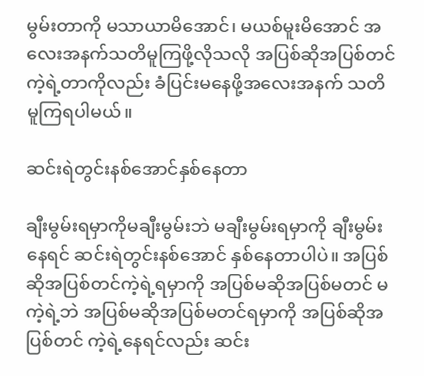မွမ်းတာကို မသာယာမိအောင်၊ မယစ်မူးမိအောင် အလေးအနက်သတိမူကြဖို့လိုသလို အပြစ်ဆိုအပြစ်တင် ကဲ့ရဲ့တာကိုလည်း ခံပြင်းမနေဖို့အလေးအနက် သတိမူကြရပါမယ်။

ဆင်းရဲတွင်းနစ်အောင်နှစ်နေတာ

ချီးမွမ်းရမှာကိုမချီးမွမ်းဘဲ မချီးမွမ်းရမှာကို ချီးမွမ်းနေရင် ဆင်းရဲတွင်းနစ်အောင် နှစ်နေတာပါပဲ။ အပြစ်ဆိုအပြစ်တင်ကဲ့ရဲ့ရမှာကို အပြစ်မဆိုအပြစ်မတင် မကဲ့ရဲ့ဘဲ အပြစ်မဆိုအပြစ်မတင်ရမှာကို အပြစ်ဆိုအပြစ်တင် ကဲ့ရဲ့နေရင်လည်း ဆင်း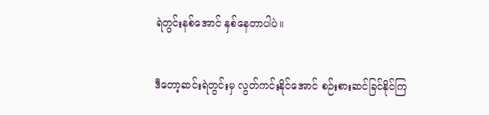ရဲတွင်းနစ်အောင် နှစ်နေတာပါပဲ။

ဒီတော့ဆင်းရဲတွင်းမှ လွတ်ကင်းနိုင်အောင် စဉ်းစားဆင်ခြင်နိုင်ကြ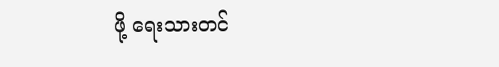ဖို့ ရေးသားတင်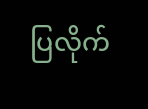ပြလိုက်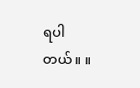ရပါတယ်။ ။